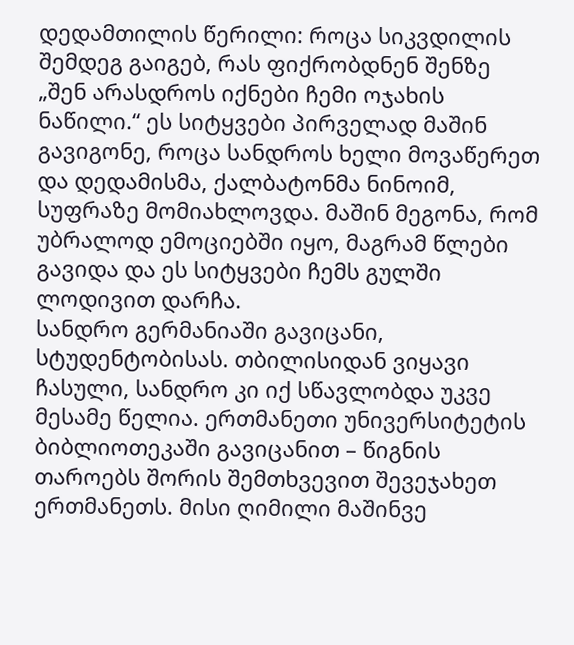დედამთილის წერილი: როცა სიკვდილის შემდეგ გაიგებ, რას ფიქრობდნენ შენზე
„შენ არასდროს იქნები ჩემი ოჯახის ნაწილი.“ ეს სიტყვები პირველად მაშინ გავიგონე, როცა სანდროს ხელი მოვაწერეთ და დედამისმა, ქალბატონმა ნინოიმ, სუფრაზე მომიახლოვდა. მაშინ მეგონა, რომ უბრალოდ ემოციებში იყო, მაგრამ წლები გავიდა და ეს სიტყვები ჩემს გულში ლოდივით დარჩა.
სანდრო გერმანიაში გავიცანი, სტუდენტობისას. თბილისიდან ვიყავი ჩასული, სანდრო კი იქ სწავლობდა უკვე მესამე წელია. ერთმანეთი უნივერსიტეტის ბიბლიოთეკაში გავიცანით – წიგნის თაროებს შორის შემთხვევით შევეჯახეთ ერთმანეთს. მისი ღიმილი მაშინვე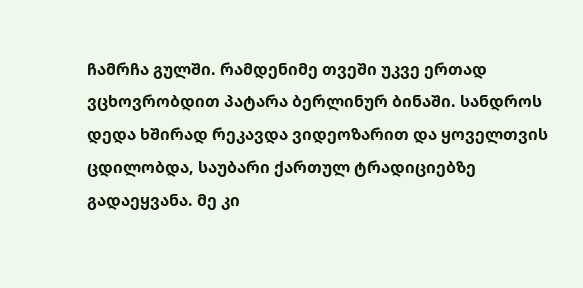ჩამრჩა გულში. რამდენიმე თვეში უკვე ერთად ვცხოვრობდით პატარა ბერლინურ ბინაში. სანდროს დედა ხშირად რეკავდა ვიდეოზარით და ყოველთვის ცდილობდა, საუბარი ქართულ ტრადიციებზე გადაეყვანა. მე კი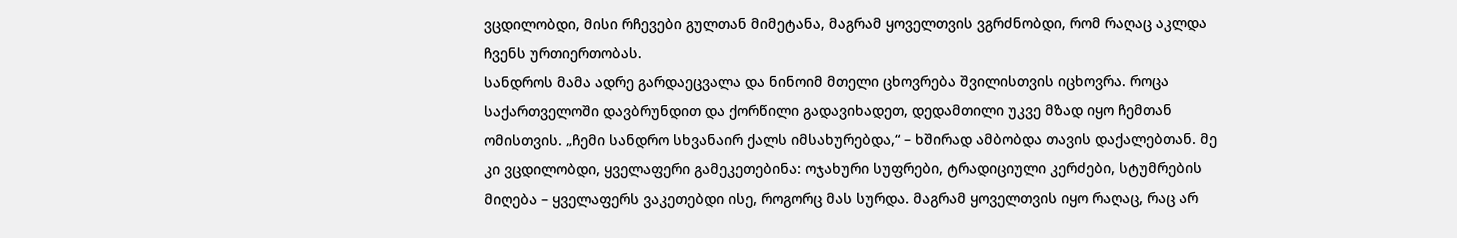ვცდილობდი, მისი რჩევები გულთან მიმეტანა, მაგრამ ყოველთვის ვგრძნობდი, რომ რაღაც აკლდა ჩვენს ურთიერთობას.
სანდროს მამა ადრე გარდაეცვალა და ნინოიმ მთელი ცხოვრება შვილისთვის იცხოვრა. როცა საქართველოში დავბრუნდით და ქორწილი გადავიხადეთ, დედამთილი უკვე მზად იყო ჩემთან ომისთვის. „ჩემი სანდრო სხვანაირ ქალს იმსახურებდა,“ – ხშირად ამბობდა თავის დაქალებთან. მე კი ვცდილობდი, ყველაფერი გამეკეთებინა: ოჯახური სუფრები, ტრადიციული კერძები, სტუმრების მიღება – ყველაფერს ვაკეთებდი ისე, როგორც მას სურდა. მაგრამ ყოველთვის იყო რაღაც, რაც არ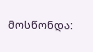მოსწონდა: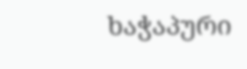ხაჭაპური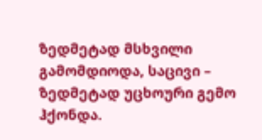ზედმეტად მსხვილი გამომდიოდა, საცივი – ზედმეტად უცხოური გემო ჰქონდა.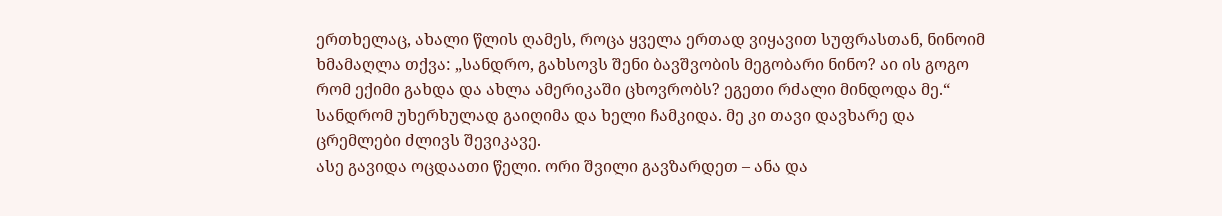ერთხელაც, ახალი წლის ღამეს, როცა ყველა ერთად ვიყავით სუფრასთან, ნინოიმ ხმამაღლა თქვა: „სანდრო, გახსოვს შენი ბავშვობის მეგობარი ნინო? აი ის გოგო რომ ექიმი გახდა და ახლა ამერიკაში ცხოვრობს? ეგეთი რძალი მინდოდა მე.“ სანდრომ უხერხულად გაიღიმა და ხელი ჩამკიდა. მე კი თავი დავხარე და ცრემლები ძლივს შევიკავე.
ასე გავიდა ოცდაათი წელი. ორი შვილი გავზარდეთ – ანა და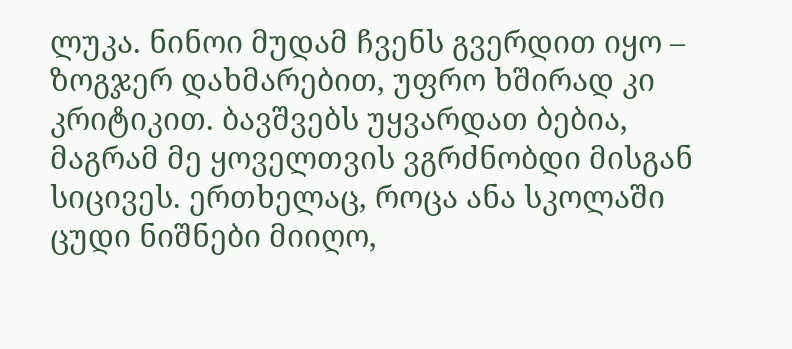ლუკა. ნინოი მუდამ ჩვენს გვერდით იყო – ზოგჯერ დახმარებით, უფრო ხშირად კი კრიტიკით. ბავშვებს უყვარდათ ბებია, მაგრამ მე ყოველთვის ვგრძნობდი მისგან სიცივეს. ერთხელაც, როცა ანა სკოლაში ცუდი ნიშნები მიიღო,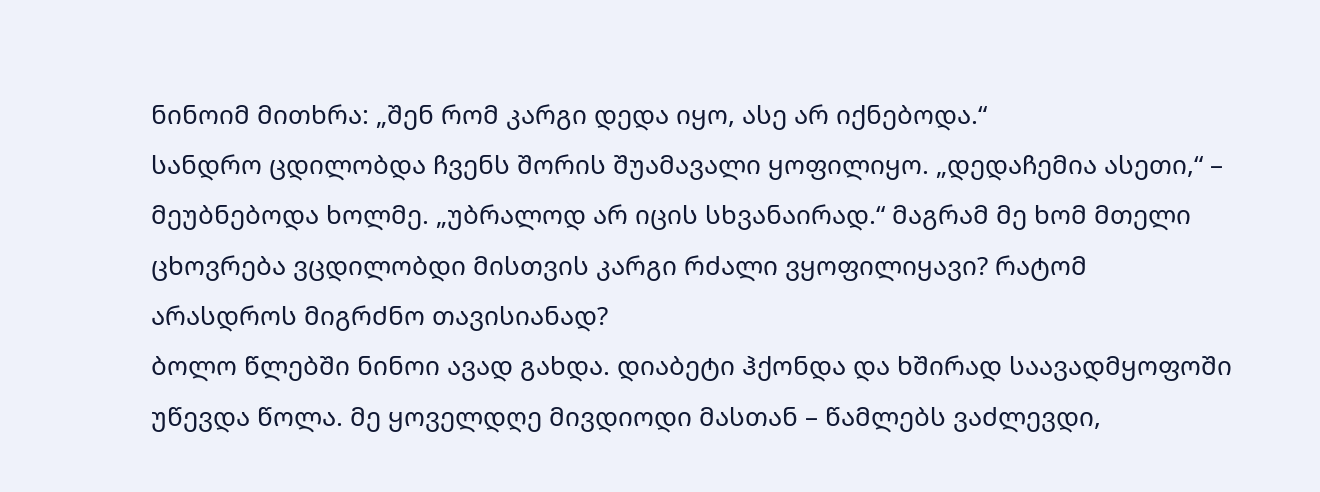ნინოიმ მითხრა: „შენ რომ კარგი დედა იყო, ასე არ იქნებოდა.“
სანდრო ცდილობდა ჩვენს შორის შუამავალი ყოფილიყო. „დედაჩემია ასეთი,“ – მეუბნებოდა ხოლმე. „უბრალოდ არ იცის სხვანაირად.“ მაგრამ მე ხომ მთელი ცხოვრება ვცდილობდი მისთვის კარგი რძალი ვყოფილიყავი? რატომ არასდროს მიგრძნო თავისიანად?
ბოლო წლებში ნინოი ავად გახდა. დიაბეტი ჰქონდა და ხშირად საავადმყოფოში უწევდა წოლა. მე ყოველდღე მივდიოდი მასთან – წამლებს ვაძლევდი,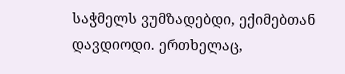საჭმელს ვუმზადებდი, ექიმებთან დავდიოდი. ერთხელაც,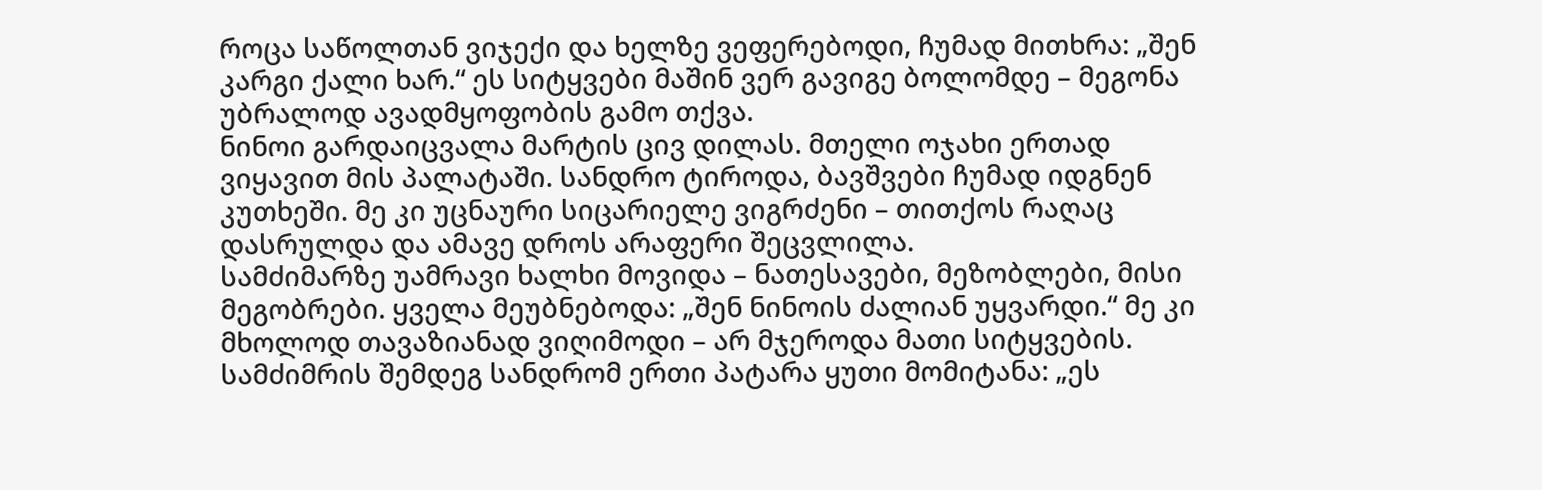როცა საწოლთან ვიჯექი და ხელზე ვეფერებოდი, ჩუმად მითხრა: „შენ კარგი ქალი ხარ.“ ეს სიტყვები მაშინ ვერ გავიგე ბოლომდე – მეგონა უბრალოდ ავადმყოფობის გამო თქვა.
ნინოი გარდაიცვალა მარტის ცივ დილას. მთელი ოჯახი ერთად ვიყავით მის პალატაში. სანდრო ტიროდა, ბავშვები ჩუმად იდგნენ კუთხეში. მე კი უცნაური სიცარიელე ვიგრძენი – თითქოს რაღაც დასრულდა და ამავე დროს არაფერი შეცვლილა.
სამძიმარზე უამრავი ხალხი მოვიდა – ნათესავები, მეზობლები, მისი მეგობრები. ყველა მეუბნებოდა: „შენ ნინოის ძალიან უყვარდი.“ მე კი მხოლოდ თავაზიანად ვიღიმოდი – არ მჯეროდა მათი სიტყვების.
სამძიმრის შემდეგ სანდრომ ერთი პატარა ყუთი მომიტანა: „ეს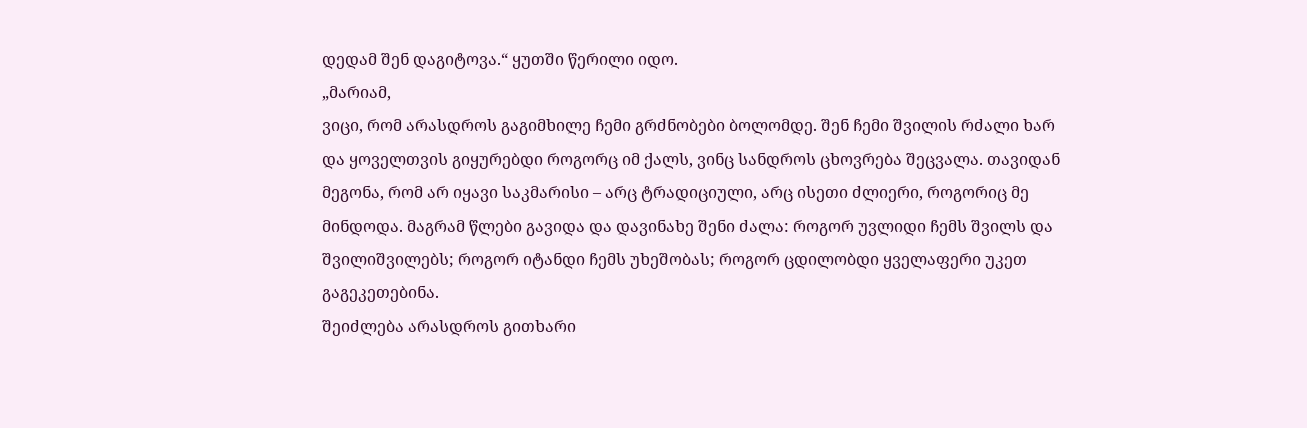დედამ შენ დაგიტოვა.“ ყუთში წერილი იდო.
„მარიამ,
ვიცი, რომ არასდროს გაგიმხილე ჩემი გრძნობები ბოლომდე. შენ ჩემი შვილის რძალი ხარ და ყოველთვის გიყურებდი როგორც იმ ქალს, ვინც სანდროს ცხოვრება შეცვალა. თავიდან მეგონა, რომ არ იყავი საკმარისი – არც ტრადიციული, არც ისეთი ძლიერი, როგორიც მე მინდოდა. მაგრამ წლები გავიდა და დავინახე შენი ძალა: როგორ უვლიდი ჩემს შვილს და შვილიშვილებს; როგორ იტანდი ჩემს უხეშობას; როგორ ცდილობდი ყველაფერი უკეთ გაგეკეთებინა.
შეიძლება არასდროს გითხარი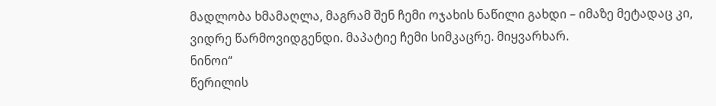მადლობა ხმამაღლა, მაგრამ შენ ჩემი ოჯახის ნაწილი გახდი – იმაზე მეტადაც კი, ვიდრე წარმოვიდგენდი. მაპატიე ჩემი სიმკაცრე. მიყვარხარ.
ნინოი“
წერილის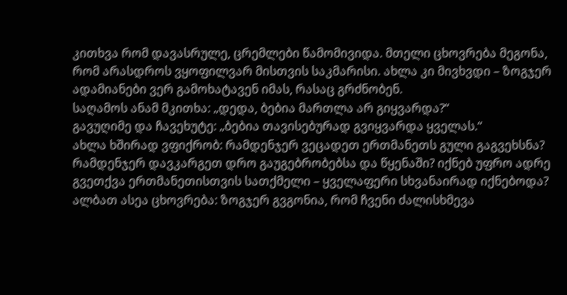კითხვა რომ დავასრულე, ცრემლები წამომივიდა. მთელი ცხოვრება მეგონა, რომ არასდროს ვყოფილვარ მისთვის საკმარისი. ახლა კი მივხვდი – ზოგჯერ ადამიანები ვერ გამოხატავენ იმას, რასაც გრძნობენ.
საღამოს ანამ მკითხა: „დედა, ბებია მართლა არ გიყვარდა?“
გავუღიმე და ჩავეხუტე: „ბებია თავისებურად გვიყვარდა ყველას.“
ახლა ხშირად ვფიქრობ: რამდენჯერ ვეცადეთ ერთმანეთს გული გაგვეხსნა? რამდენჯერ დავკარგეთ დრო გაუგებრობებსა და წყენაში? იქნებ უფრო ადრე გვეთქვა ერთმანეთისთვის სათქმელი – ყველაფერი სხვანაირად იქნებოდა?
ალბათ ასეა ცხოვრება: ზოგჯერ გვგონია, რომ ჩვენი ძალისხმევა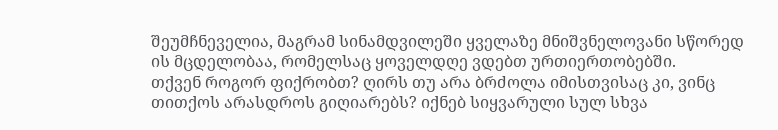შეუმჩნეველია, მაგრამ სინამდვილეში ყველაზე მნიშვნელოვანი სწორედ ის მცდელობაა, რომელსაც ყოველდღე ვდებთ ურთიერთობებში.
თქვენ როგორ ფიქრობთ? ღირს თუ არა ბრძოლა იმისთვისაც კი, ვინც თითქოს არასდროს გიღიარებს? იქნებ სიყვარული სულ სხვა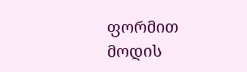ფორმით მოდის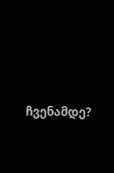ჩვენამდე?